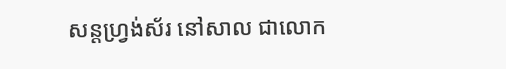សន្តហ្វ្រង់ស័រ នៅសាល ជាលោក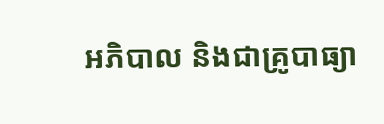អភិបាល និងជាគ្រូបាធ្យា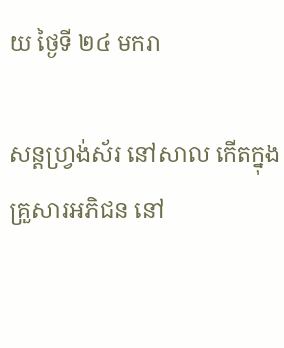យ ថ្ងៃទី ២៤ មករា

សន្តហ្រ្វង់ស័រ នៅសាល កើតក្នុងគ្រួសារអភិជន នៅ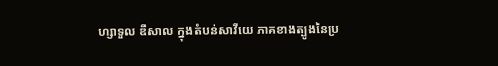ហ្សាទួល ឌឺសាល ក្នុងតំបន់សាវីយេ ភាគខាងត្បូងនៃប្រ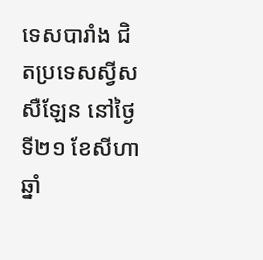ទេសបារាំង ជិតប្រទេសស្វីសសឺឡែន នៅថ្ងៃទី២១ ខែសីហា ឆ្នាំ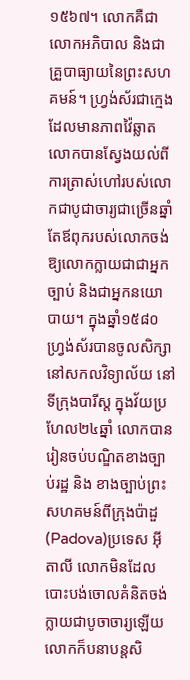១៥៦៧។ លោកគឺជាលោកអភិបាល និងជាគ្រួបាធ្យាយនៃព្រះសហគមន៍។ ហ្រ្វង់ស័រជាក្មេងដែលមានភាពវ៉ៃឆ្លាត លោកបានស្វែងយល់ពីការត្រាស់ហៅរបស់លោកជាបូជាចារ្យជាច្រើនឆ្នាំ តែឪពុករបស់លោកចង់ឱ្យលោកក្លាយជាជាអ្នកច្បាប់ និងជាអ្នកនយោបាយ។ ក្នុងឆ្នាំ១៥៨០ ហ្រ្វង់ស័របានចូលសិក្សានៅសកលវិទ្យាល័យ នៅទីក្រុងបារីស្ត ក្នុងវ័យប្រហែល២៤ឆ្នាំ លោកបានរៀនចប់បណ្ឌិតខាងច្បាប់រដ្ឋ និង ខាងច្បាប់ព្រះសហគមន៍ពីក្រុងប៉ាដួ(Padova)ប្រទេស អ៊ីតាលី លោកមិនដែលបោះបង់ចោលគំនិតចង់ក្លាយជាបូចាចារ្យឡើយ លោកក៏បនាបន្តសិ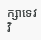ក្សាទេវវិ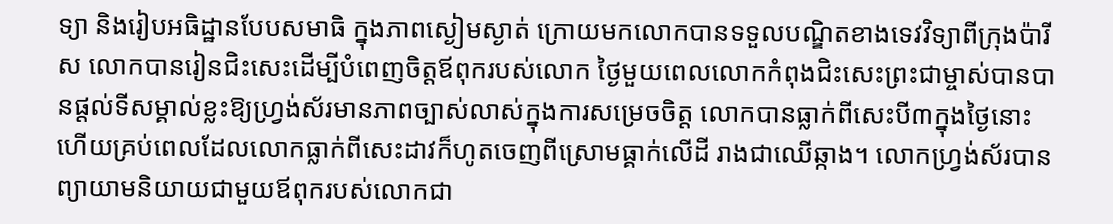ទ្យា និងរៀបអធិដ្ឋានបែបសមាធិ ក្នុងភាពស្ងៀមស្ងាត់ ក្រោយមកលោកបានទទួលបណ្ឌិតខាងទេវវិទ្យាពីក្រុងប៉ារីស លោកបានរៀនជិះសេះដើម្បីបំពេញចិត្តឪពុករបស់លោក ថ្ងៃមួយពេលលោកកំពុងជិះសេះព្រះជាម្ចាស់បានបានផ្តល់ទីសម្គាល់ខ្លះឱ្យហ្រ្វង់ស័រមានភាពច្បាស់លាស់ក្នុងការសម្រេចចិត្ត លោកបានធ្លាក់ពីសេះបី៣ក្នុងថ្ងៃនោះ ហើយគ្រប់ពេលដែលលោកធ្លាក់ពីសេះដាវក៏ហូតចេញពីស្រោមធ្គាក់លើដី រាងជាឈើឆ្កាង។ លោកហ្រ្វង់ស័របានព្យាយាមនិយាយជាមួយឪពុករបស់លោកជា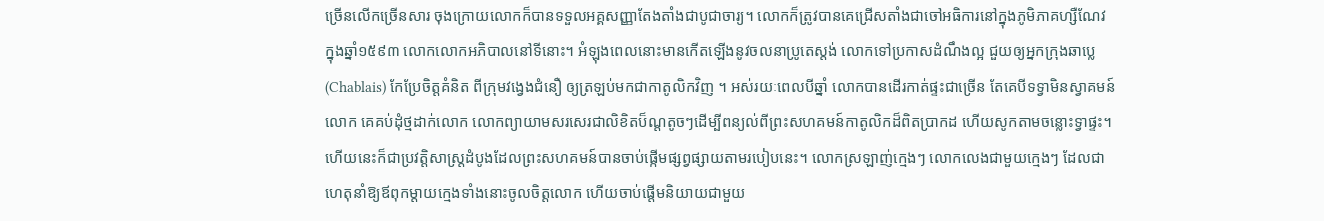ច្រើនលើកច្រើនសារ ចុងក្រោយលោកក៏បានទទួលអគ្គសញ្ញាតែងតាំងជាបូជាចារ្យ។ លោកក៏ត្រូវបានគេជ្រើសតាំងជាចៅអធិការនៅក្នុងភូមិភាគហ្សឺណែវ ក្នុងឆ្នាំ១៥៩៣ លោកលោកអភិបាលនៅទីនោះ។ អំឡុងពេលនោះមានកើតឡើងនូវចលនាប្រូតេស្តង់ លោកទៅប្រកាសដំណឹងល្អ ជួយឲ្យអ្នកក្រុងឆាប្លេ(Chablais) កែប្រែចិត្តគំនិត ពីក្រុមវង្វេងជំនឿ ឲ្យត្រឡប់មកជាកាតូលិកវិញ ។ អស់រយៈពេលបីឆ្នាំ លោកបានដើរកាត់ផ្ទះជាច្រើន តែគេបីទទ្វាមិនស្វាគមន៍លោក គេគប់ដុំថ្មដាក់លោក លោកព្យាយាមសរសេរជាលិខិតប៏ណ្តតូចៗដើម្បីពន្យល់ពីព្រះសហគមន៍កាតូលិកដ៏ពិតប្រាកដ ហើយសូកតាមចន្លោះទ្វាផ្ទះ។ ហើយនេះក៏ជាប្រវត្តិសាស្រ្តដំបូងដែលព្រះសហគមន៍បានចាប់ផ្កើមផ្សព្វផ្សាយតាមរបៀបនេះ។ លោកស្រឡាញ់ក្មេងៗ លោកលេងជាមួយក្មេងៗ ដែលជាហេតុនាំឱ្យឪពុកម្តាយក្មេងទាំងនោះចូលចិត្តលោក ហើយចាប់ផ្តើមនិយាយជាមួយ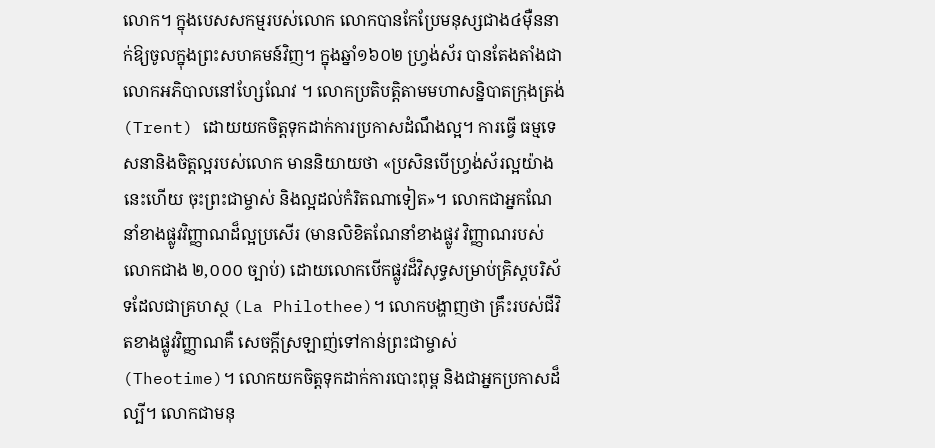លោក។ ក្នុងបេសសកម្មរបស់លោក លោកបានកែប្រែមនុស្សជាង៤ម៉ឺននាក់ឱ្យចូលក្នុងព្រះសហគមន៍វិញ។ ក្នុងឆ្នាំ១៦០២ ហ្រ្វង់ស័រ បានតែងតាំងជា លោកអភិបាលនៅហ្សែណែវ ។ លោកប្រតិបត្តិតាមមហាសន្និបាតក្រុងត្រង់(Trent) ដោយយកចិត្តទុកដាក់ការប្រកាសដំណឹងល្អ។ ការធ្វើ ធម្មទេសនានិងចិត្តល្អរបស់លោក មាននិយាយថា «ប្រសិនបើហ្វ្រង់ស័រល្អយ៉ាងនេះហើយ ចុះព្រះជាម្ចាស់ និងល្អដល់កំរិតណាទៀត»។ លោកជាអ្នកណែនាំខាងផ្លូវវិញ្ញាណដ៏ល្អប្រសើរ (មានលិខិតណែនាំខាងផ្លូវ វិញ្ញាណរបស់លោកជាង ២,០០០ ច្បាប់) ដោយលោកបើកផ្លូវដ៏វិសុទ្ធសម្រាប់គ្រិស្តបរិស័ទដែលជាគ្រហស្ថ (La Philothee)។ លោកបង្ហាញថា គ្រឹះរបស់ជីវិតខាងផ្លូវវិញ្ញាណគឺ សេចក្តីស្រឡាញ់ទៅកាន់ព្រះជាម្ចាស់ (Theotime)។ លោកយកចិត្តទុកដាក់ការបោះពុម្ព និងជាអ្នកប្រកាសដ៏ល្បី។ លោកជាមនុ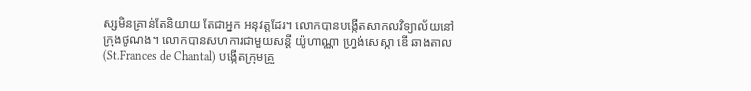ស្សមិនគ្រាន់តែនិយាយ តែជាអ្នក អនុវត្តដែរ។ លោកបានបង្កើតសាកលវិទ្យាល័យនៅក្រុងថូណង។ លោកបានសហការជាមួយសន្តី យ៉ូហាណ្ណា ហ្រ្វង់សេស្កា ឌើ ឆាងតាល(St.Frances de Chantal) បង្កើតក្រុមគ្រួ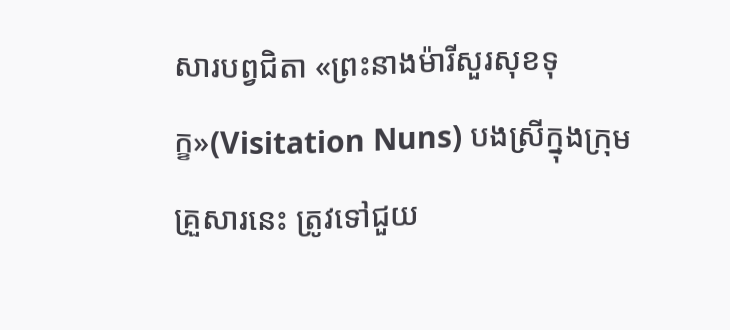សារបព្វជិតា «ព្រះនាងម៉ារីសួរសុខទុក្ខ»(Visitation Nuns) បងស្រីក្នុងក្រុមគ្រួសារនេះ ត្រូវទៅជួយ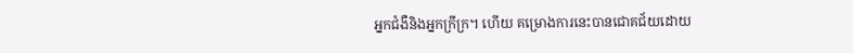អ្នកជំងឺនិងអ្នកក្រីក្រ។ ហើយ គម្រោងការនេះបានជោគជ័យដោយ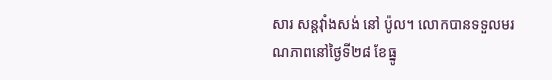សារ សន្តវ៉ាំងសង់ នៅ ប៉ូល។ លោកបានទទួលមរណភាពនៅថ្ងៃទី២៨ ខែធ្នូ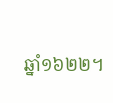ឆ្នាំ១៦២២។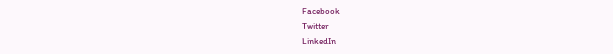Facebook
Twitter
LinkedIn